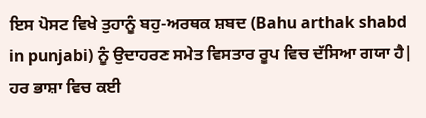ਇਸ ਪੋਸਟ ਵਿਖੇ ਤੁਹਾਨੂੰ ਬਹੁ-ਅਰਥਕ ਸ਼ਬਦ (Bahu arthak shabd in punjabi) ਨੂੰ ਉਦਾਹਰਣ ਸਮੇਤ ਵਿਸਤਾਰ ਰੂਪ ਵਿਚ ਦੱਸਿਆ ਗਯਾ ਹੈ|
ਹਰ ਭਾਸ਼ਾ ਵਿਚ ਕਈ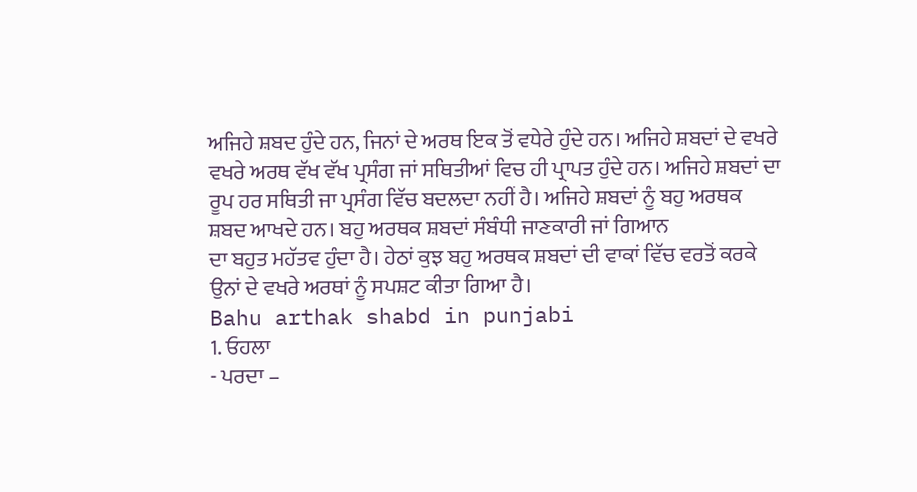ਅਜਿਹੇ ਸ਼ਬਦ ਹੁੰਦੇ ਹਨ, ਜਿਨਾਂ ਦੇ ਅਰਥ ਇਕ ਤੋਂ ਵਧੇਰੇ ਹੁੰਦੇ ਹਨ। ਅਜਿਹੇ ਸ਼ਬਦਾਂ ਦੇ ਵਖਰੇ ਵਖਰੇ ਅਰਥ ਵੱਖ ਵੱਖ ਪ੍ਰਸੰਗ ਜਾਂ ਸਥਿਤੀਆਂ ਵਿਚ ਹੀ ਪ੍ਰਾਪਤ ਹੁੰਦੇ ਹਨ। ਅਜਿਹੇ ਸ਼ਬਦਾਂ ਦਾ ਰੂਪ ਹਰ ਸਥਿਤੀ ਜਾ ਪ੍ਰਸੰਗ ਵਿੱਚ ਬਦਲਦਾ ਨਹੀਂ ਹੈ। ਅਜਿਹੇ ਸ਼ਬਦਾਂ ਨੂੰ ਬਹੁ ਅਰਥਕ ਸ਼ਬਦ ਆਖਦੇ ਹਨ। ਬਹੁ ਅਰਥਕ ਸ਼ਬਦਾਂ ਸੰਬੰਧੀ ਜਾਣਕਾਰੀ ਜਾਂ ਗਿਆਨ
ਦਾ ਬਹੁਤ ਮਹੱਤਵ ਹੁੰਦਾ ਹੈ। ਹੇਠਾਂ ਕੁਝ ਬਹੁ ਅਰਥਕ ਸ਼ਬਦਾਂ ਦੀ ਵਾਕਾਂ ਵਿੱਚ ਵਰਤੋਂ ਕਰਕੇ ਉਨਾਂ ਦੇ ਵਖਰੇ ਅਰਥਾਂ ਨੂੰ ਸਪਸ਼ਟ ਕੀਤਾ ਗਿਆ ਹੈ।
Bahu arthak shabd in punjabi
1. ਓਹਲਾ
- ਪਰਦਾ –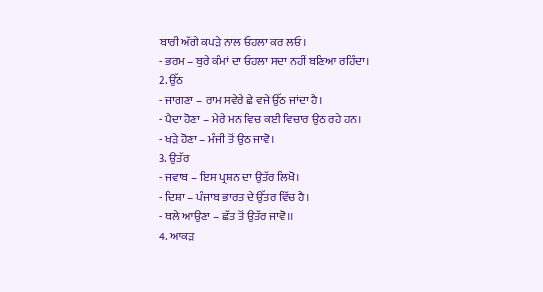ਬਾਰੀ ਅੱਗੇ ਕਪੜੇ ਨਾਲ ਓਹਲਾ ਕਰ ਲਓ।
- ਭਰਮ – ਬੁਰੇ ਕੰਮਾਂ ਦਾ ਓਹਲਾ ਸਦਾ ਨਹੀਂ ਬਣਿਆ ਰਹਿੰਦਾ।
2. ਉੱਠ
- ਜਾਗਣਾ – ਰਾਮ ਸਵੇਰੇ ਛੇ ਵਜੇ ਉੱਠ ਜਾਂਦਾ ਹੈ।
- ਪੈਦਾ ਹੋਣਾ – ਮੇਰੇ ਮਨ ਵਿਚ ਕਈ ਵਿਚਾਰ ਉਠ ਰਹੇ ਹਨ।
- ਖੜੇ ਹੋਣਾ – ਮੰਜੀ ਤੋਂ ਉਠ ਜਾਵੋ।
3. ਉਤੱਰ
- ਜਵਾਬ – ਇਸ ਪ੍ਰਸ਼ਨ ਦਾ ਉਤੱਰ ਲਿਖੋ।
- ਦਿਸ਼ਾ – ਪੰਜਾਬ ਭਾਰਤ ਦੇ ਉੱਤਰ ਵਿੱਚ ਹੈ।
- ਥਲੇ ਆਉਣਾ – ਛੱਤ ਤੋਂ ਉਤੱਰ ਜਾਵੋ।।
4. ਆਕੜ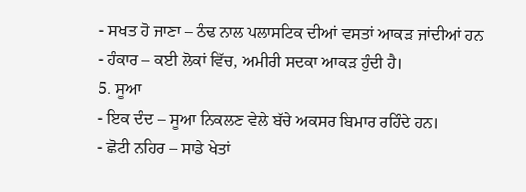- ਸਖਤ ਹੋ ਜਾਣਾ – ਠੰਢ ਨਾਲ ਪਲਾਸਟਿਕ ਦੀਆਂ ਵਸਤਾਂ ਆਕੜ ਜਾਂਦੀਆਂ ਹਨ
- ਹੰਕਾਰ – ਕਈ ਲੋਕਾਂ ਵਿੱਚ, ਅਮੀਰੀ ਸਦਕਾ ਆਕੜ ਹੁੰਦੀ ਹੈ।
5. ਸੂਆ
- ਇਕ ਦੰਦ – ਸੂਆ ਨਿਕਲਣ ਵੇਲੇ ਬੱਚੇ ਅਕਸਰ ਬਿਮਾਰ ਰਹਿੰਦੇ ਹਨ।
- ਛੋਟੀ ਨਹਿਰ – ਸਾਡੇ ਖੇਤਾਂ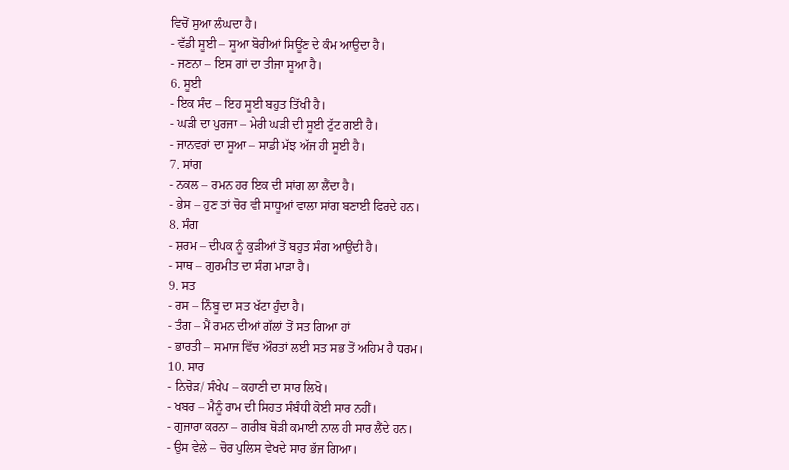ਵਿਚੋਂ ਸੁਆ ਲੰਘਦਾ ਹੈ।
- ਵੱਡੀ ਸੂਈ – ਸੂਆ ਬੋਰੀਆਂ ਸਿਊਂਣ ਦੇ ਕੰਮ ਆਉਦਾ ਹੈ।
- ਜਣਨਾ – ਇਸ ਗਾਂ ਦਾ ਤੀਜਾ ਸੂਆ ਹੈ।
6. ਸੂਈ
- ਇਕ ਸੰਦ – ਇਹ ਸੂਈ ਬਹੁਤ ਤਿੱਖੀ ਹੈ।
- ਘੜੀ ਦਾ ਪੁਰਜਾ – ਮੇਰੀ ਘੜੀ ਦੀ ਸੂਈ ਟੁੱਟ ਗਈ ਹੈ।
- ਜਾਨਵਰਾਂ ਦਾ ਸੂਆ – ਸਾਡੀ ਮੱਝ ਅੱਜ ਹੀ ਸੂਈ ਹੈ।
7. ਸਾਂਗ
- ਨਕਲ – ਰਮਨ ਹਰ ਇਕ ਦੀ ਸਾਂਗ ਲਾ ਲੈਂਦਾ ਹੈ।
- ਭੇਸ – ਹੁਣ ਤਾਂ ਚੋਰ ਵੀ ਸਾਧੂਆਂ ਵਾਲਾ ਸਾਂਗ ਬਣਾਈ ਫਿਰਦੇ ਹਨ।
8. ਸੰਗ
- ਸ਼ਰਮ – ਦੀਪਕ ਨੂੰ ਕੁੜੀਆਂ ਤੋਂ ਬਹੁਤ ਸੰਗ ਆਉਂਦੀ ਹੈ।
- ਸਾਥ – ਗੁਰਮੀਤ ਦਾ ਸੰਗ ਮਾੜਾ ਹੈ।
9. ਸਤ
- ਰਸ – ਨਿੰਬੂ ਦਾ ਸਤ ਖੱਟਾ ਹੁੰਦਾ ਹੈ।
- ਤੰਗ – ਮੈਂ ਰਮਨ ਦੀਆਂ ਗੱਲਾਂ ਤੋਂ ਸਤ ਗਿਆ ਹਾਂ
- ਭਾਰਤੀ – ਸਮਾਜ ਵਿੱਚ ਔਰਤਾਂ ਲਈ ਸਤ ਸਭ ਤੋਂ ਅਹਿਮ ਹੈ ਧਰਮ।
10. ਸਾਰ
- ਨਿਚੋੜ/ ਸੰਖੇਪ – ਕਹਾਣੀ ਦਾ ਸਾਰ ਲਿਖੋ।
- ਖਬਰ – ਮੈਨੂੰ ਰਾਮ ਦੀ ਸਿਹਤ ਸੰਬੰਧੀ ਕੋਈ ਸਾਰ ਨਹੀਂ।
- ਗੁਜਾਰਾ ਕਰਨਾ – ਗਰੀਬ ਥੋੜੀ ਕਮਾਈ ਨਾਲ ਹੀ ਸਾਰ ਲੈਂਦੇ ਹਨ।
- ਉਸ ਵੇਲੇ – ਚੋਰ ਪੁਲਿਸ ਵੇਖਦੇ ਸਾਰ ਭੱਜ ਗਿਆ।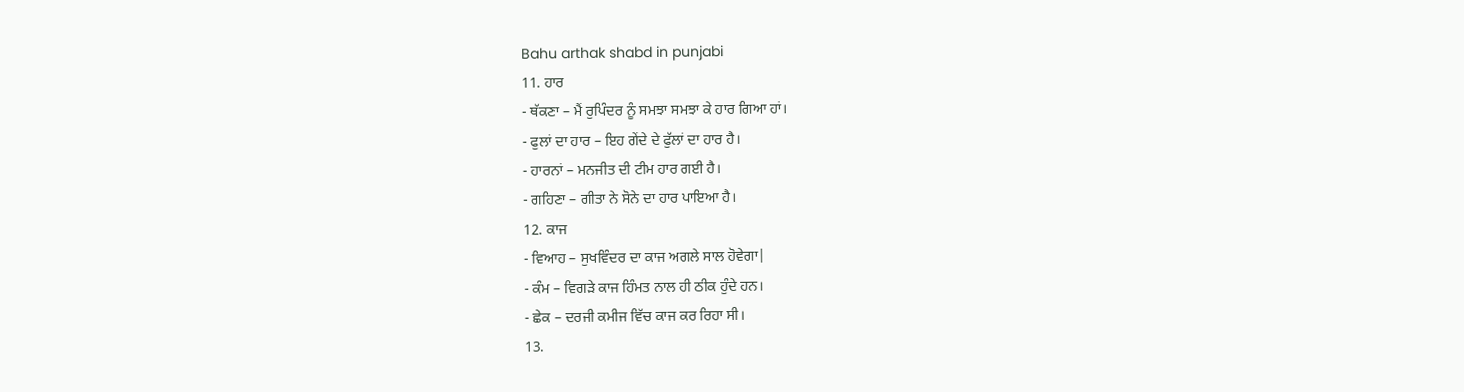Bahu arthak shabd in punjabi
11. ਹਾਰ
- ਥੱਕਣਾ – ਮੈਂ ਰੁਪਿੰਦਰ ਨੂੰ ਸਮਝਾ ਸਮਝਾ ਕੇ ਹਾਰ ਗਿਆ ਹਾਂ।
- ਫੁਲਾਂ ਦਾ ਹਾਰ – ਇਹ ਗੇਂਦੇ ਦੇ ਫੁੱਲਾਂ ਦਾ ਹਾਰ ਹੈ।
- ਹਾਰਨਾਂ – ਮਨਜੀਤ ਦੀ ਟੀਮ ਹਾਰ ਗਈ ਹੈ।
- ਗਹਿਣਾ – ਗੀਤਾ ਨੇ ਸੋਨੇ ਦਾ ਹਾਰ ਪਾਇਆ ਹੈ।
12. ਕਾਜ
- ਵਿਆਹ – ਸੁਖਵਿੰਦਰ ਦਾ ਕਾਜ ਅਗਲੇ ਸਾਲ ਹੋਵੇਗਾ|
- ਕੰਮ – ਵਿਗੜੇ ਕਾਜ ਹਿੰਮਤ ਨਾਲ ਹੀ ਠੀਕ ਹੁੰਦੇ ਹਨ।
- ਛੇਕ – ਦਰਜੀ ਕਮੀਜ ਵਿੱਚ ਕਾਜ ਕਰ ਰਿਹਾ ਸੀ।
13.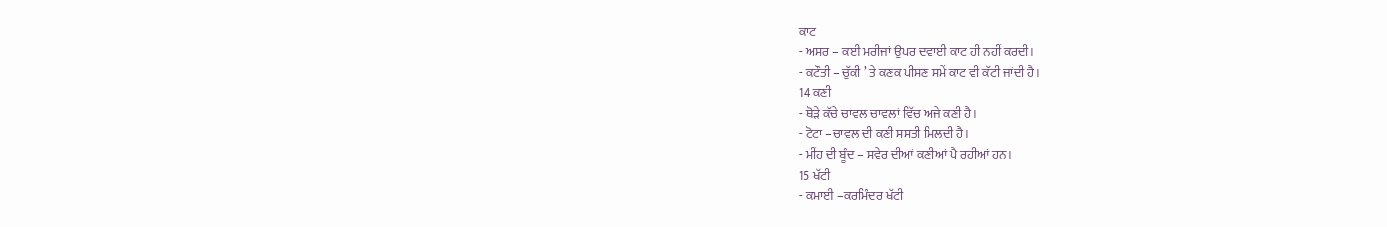ਕਾਟ
- ਅਸਰ – ਕਈ ਮਰੀਜਾਂ ਉਪਰ ਦਵਾਈ ਕਾਟ ਹੀ ਨਹੀਂ ਕਰਦੀ।
- ਕਟੌਤੀ – ਚੁੱਕੀ ’ ਤੇ ਕਣਕ ਪੀਸਣ ਸਮੇਂ ਕਾਟ ਵੀ ਕੱਟੀ ਜਾਂਦੀ ਹੈ।
14 ਕਣੀ
- ਥੋੜੇ ਕੱਚੇ ਚਾਵਲ ਚਾਵਲਾਂ ਵਿੱਚ ਅਜੇ ਕਣੀ ਹੈ।
- ਟੋਟਾ –ਚਾਵਲ ਦੀ ਕਣੀ ਸਸਤੀ ਮਿਲਦੀ ਹੈ।
- ਮੀਂਹ ਦੀ ਬੂੰਦ – ਸਵੇਰ ਦੀਆਂ ਕਣੀਆਂ ਪੈ ਰਹੀਆਂ ਹਨ।
15 ਖੱਟੀ
- ਕਮਾਈ –ਕਰਮਿੰਦਰ ਖੱਟੀ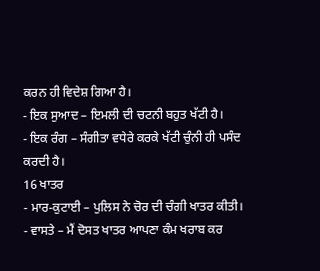ਕਰਨ ਹੀ ਵਿਦੇਸ਼ ਗਿਆ ਹੈ।
- ਇਕ ਸੁਆਦ – ਇਮਲੀ ਦੀ ਚਟਨੀ ਬਹੁਤ ਖੱਟੀ ਹੈ।
- ਇਕ ਰੰਗ – ਸੰਗੀਤਾ ਵਧੇਰੇ ਕਰਕੇ ਖੱਟੀ ਚੁੰਨੀ ਹੀ ਪਸੰਦ ਕਰਦੀ ਹੈ।
16 ਖਾਤਰ
- ਮਾਰ-ਕੁਟਾਈ – ਪੁਲਿਸ ਨੇ ਚੋਰ ਦੀ ਚੰਗੀ ਖਾਤਰ ਕੀਤੀ।
- ਵਾਸਤੇ – ਮੈਂ ਦੋਸਤ ਖਾਤਰ ਆਪਣਾ ਕੰਮ ਖਰਾਬ ਕਰ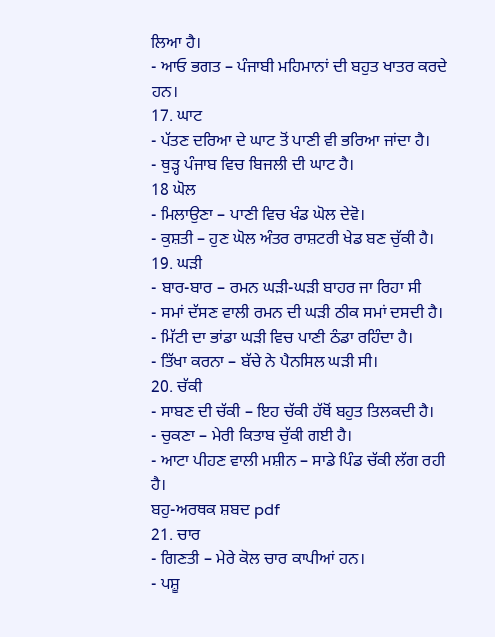ਲਿਆ ਹੈ।
- ਆਓ ਭਗਤ – ਪੰਜਾਬੀ ਮਹਿਮਾਨਾਂ ਦੀ ਬਹੁਤ ਖਾਤਰ ਕਰਦੇ ਹਨ।
17. ਘਾਟ
- ਪੱਤਣ ਦਰਿਆ ਦੇ ਘਾਟ ਤੋਂ ਪਾਣੀ ਵੀ ਭਰਿਆ ਜਾਂਦਾ ਹੈ।
- ਥੁੜ੍ਹ ਪੰਜਾਬ ਵਿਚ ਬਿਜਲੀ ਦੀ ਘਾਟ ਹੈ।
18 ਘੋਲ
- ਮਿਲਾਉਣਾ – ਪਾਣੀ ਵਿਚ ਖੰਡ ਘੋਲ ਦੇਵੋ।
- ਕੁਸ਼ਤੀ – ਹੁਣ ਘੋਲ ਅੰਤਰ ਰਾਸ਼ਟਰੀ ਖੇਡ ਬਣ ਚੁੱਕੀ ਹੈ।
19. ਘੜੀ
- ਬਾਰ-ਬਾਰ – ਰਮਨ ਘੜੀ-ਘੜੀ ਬਾਹਰ ਜਾ ਰਿਹਾ ਸੀ
- ਸਮਾਂ ਦੱਸਣ ਵਾਲੀ ਰਮਨ ਦੀ ਘੜੀ ਠੀਕ ਸਮਾਂ ਦਸਦੀ ਹੈ।
- ਮਿੱਟੀ ਦਾ ਭਾਂਡਾ ਘੜੀ ਵਿਚ ਪਾਣੀ ਠੰਡਾ ਰਹਿੰਦਾ ਹੈ।
- ਤਿੱਖਾ ਕਰਨਾ – ਬੱਚੇ ਨੇ ਪੈਨਸਿਲ ਘੜੀ ਸੀ।
20. ਚੱਕੀ
- ਸਾਬਣ ਦੀ ਚੱਕੀ – ਇਹ ਚੱਕੀ ਹੱਥੋਂ ਬਹੁਤ ਤਿਲਕਦੀ ਹੈ।
- ਚੁਕਣਾ – ਮੇਰੀ ਕਿਤਾਬ ਚੁੱਕੀ ਗਈ ਹੈ।
- ਆਟਾ ਪੀਹਣ ਵਾਲੀ ਮਸ਼ੀਨ – ਸਾਡੇ ਪਿੰਡ ਚੱਕੀ ਲੱਗ ਰਹੀ ਹੈ।
ਬਹੁ-ਅਰਥਕ ਸ਼ਬਦ pdf
21. ਚਾਰ
- ਗਿਣਤੀ – ਮੇਰੇ ਕੋਲ ਚਾਰ ਕਾਪੀਆਂ ਹਨ।
- ਪਸ਼ੂ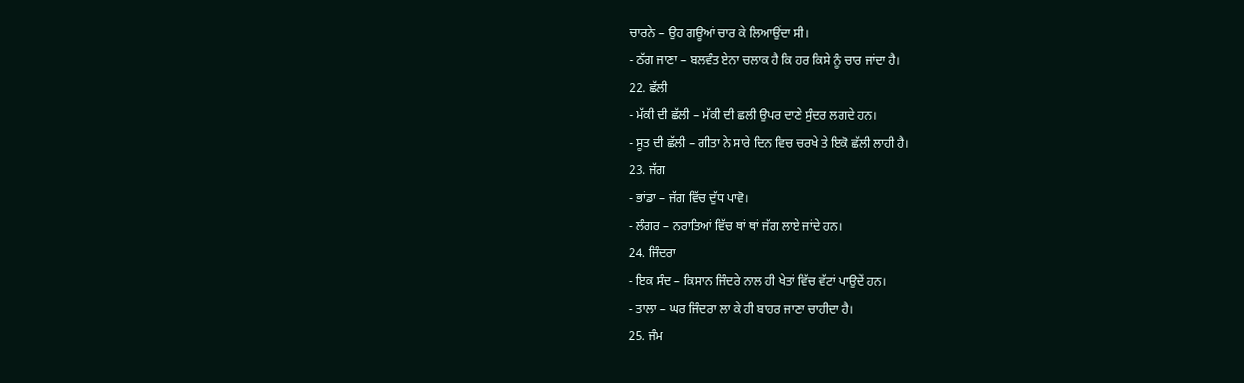ਚਾਰਨੇ – ਉਹ ਗਊਆਂ ਚਾਰ ਕੇ ਲਿਆਉਂਦਾ ਸੀ।
- ਠੱਗ ਜਾਣਾ – ਬਲਵੰਤ ਏਨਾ ਚਲਾਕ ਹੈ ਕਿ ਹਰ ਕਿਸੇ ਨੂੰ ਚਾਰ ਜਾਂਦਾ ਹੈ।
22. ਛੱਲੀ
- ਮੱਕੀ ਦੀ ਛੱਲੀ – ਮੱਕੀ ਦੀ ਛਲੀ ਉਪਰ ਦਾਣੇ ਸੁੰਦਰ ਲਗਦੇ ਹਨ।
- ਸੂਤ ਦੀ ਛੱਲੀ – ਗੀਤਾ ਨੇ ਸਾਰੇ ਦਿਨ ਵਿਚ ਚਰਖੇ ਤੇ ਇਕੋ ਛੱਲੀ ਲਾਹੀ ਹੈ।
23. ਜੱਗ
- ਭਾਂਡਾ – ਜੱਗ ਵਿੱਚ ਦੁੱਧ ਪਾਵੋ।
- ਲੰਗਰ – ਨਰਾਤਿਆਂ ਵਿੱਚ ਥਾਂ ਥਾਂ ਜੱਗ ਲਾਏ ਜਾਂਦੇ ਹਨ।
24. ਜਿੰਦਰਾ
- ਇਕ ਸੰਦ – ਕਿਸਾਨ ਜਿੰਦਰੇ ਨਾਲ ਹੀ ਖੇਤਾਂ ਵਿੱਚ ਵੱਟਾਂ ਪਾਉਦੇਂ ਹਨ।
- ਤਾਲਾ – ਘਰ ਜਿੰਦਰਾ ਲਾ ਕੇ ਹੀ ਬਾਹਰ ਜਾਣਾ ਚਾਹੀਦਾ ਹੈ।
25. ਜੰਮ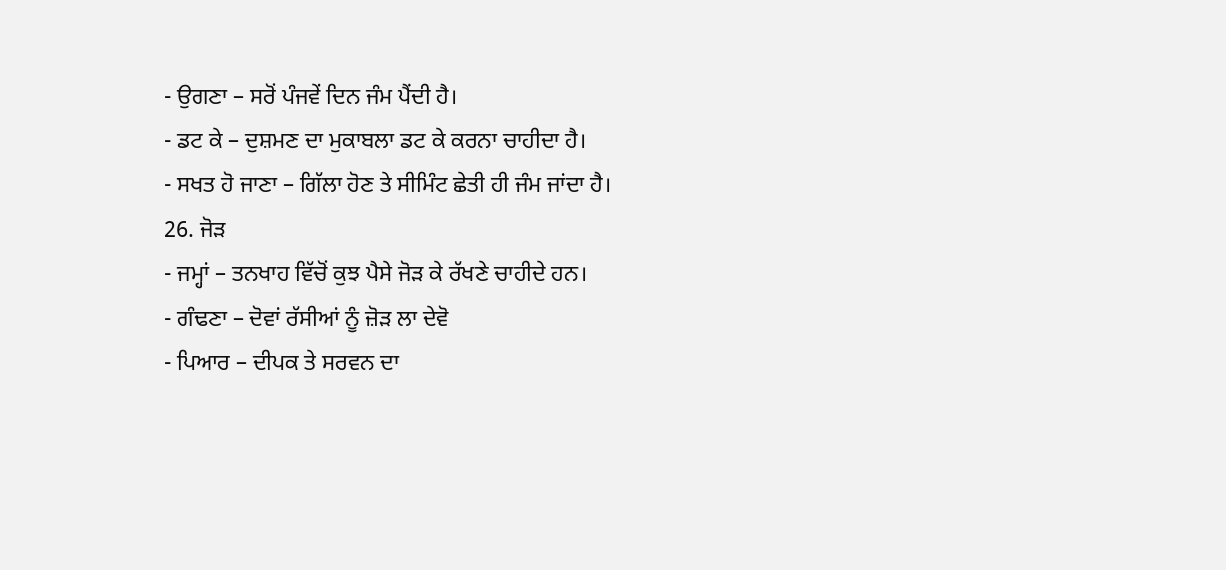- ਉਗਣਾ – ਸਰੋਂ ਪੰਜਵੇਂ ਦਿਨ ਜੰਮ ਪੈਂਦੀ ਹੈ।
- ਡਟ ਕੇ – ਦੁਸ਼ਮਣ ਦਾ ਮੁਕਾਬਲਾ ਡਟ ਕੇ ਕਰਨਾ ਚਾਹੀਦਾ ਹੈ।
- ਸਖਤ ਹੋ ਜਾਣਾ – ਗਿੱਲਾ ਹੋਣ ਤੇ ਸੀਮਿੰਟ ਛੇਤੀ ਹੀ ਜੰਮ ਜਾਂਦਾ ਹੈ।
26. ਜੋੜ
- ਜਮ੍ਹਾਂ – ਤਨਖਾਹ ਵਿੱਚੋਂ ਕੁਝ ਪੈਸੇ ਜੋੜ ਕੇ ਰੱਖਣੇ ਚਾਹੀਦੇ ਹਨ।
- ਗੰਢਣਾ – ਦੋਵਾਂ ਰੱਸੀਆਂ ਨੂੰ ਜ਼ੋੜ ਲਾ ਦੇਵੋ
- ਪਿਆਰ – ਦੀਪਕ ਤੇ ਸਰਵਨ ਦਾ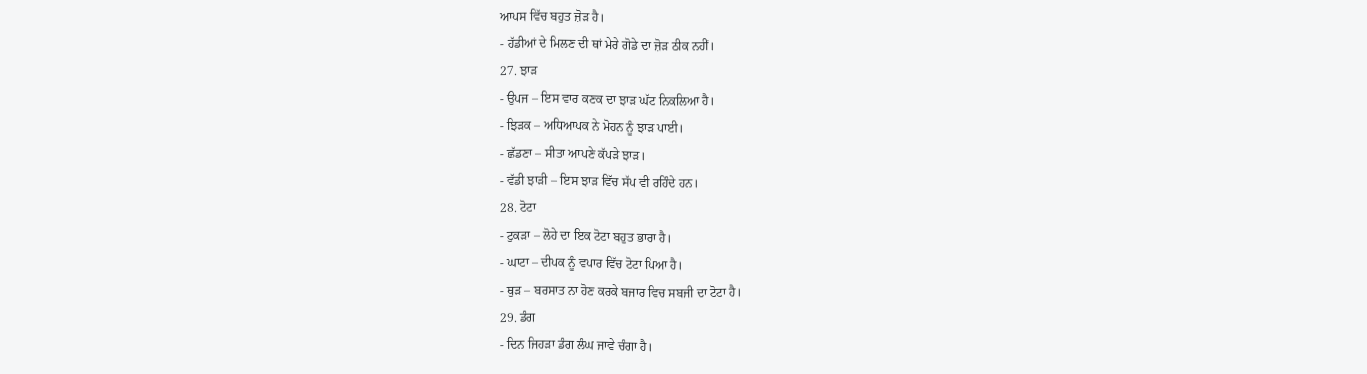ਆਪਸ ਵਿੱਚ ਬਹੁਤ ਜ਼ੋੜ ਹੈ।
- ਹੱਡੀਆਂ ਦੇ ਮਿਲਣ ਦੀ ਥਾਂ ਮੇਰੇ ਗੋਡੇ ਦਾ ਜ਼ੋੜ ਠੀਕ ਨਹੀਂ।
27. ਝਾੜ
- ਉਪਜ – ਇਸ ਵਾਰ ਕਣਕ ਦਾ ਝਾੜ ਘੱਟ ਨਿਕਲਿਆ ਹੈ।
- ਝਿੜਕ – ਅਧਿਆਪਕ ਨੇ ਮੋਹਨ ਨੂੰ ਝਾੜ ਪਾਈ।
- ਛੱਡਣਾ – ਸੀਤਾ ਆਪਣੇ ਕੱਪੜੇ ਝਾੜ।
- ਵੱਡੀ ਝਾੜੀ – ਇਸ ਝਾੜ ਵਿੱਚ ਸੱਪ ਵੀ ਰਹਿੰਦੇ ਹਨ।
28. ਟੋਟਾ
- ਟੁਕੜਾ – ਲੋਹੇ ਦਾ ਇਕ ਟੋਟਾ ਬਹੁਤ ਭਾਰਾ ਹੈ।
- ਘਾਟਾ – ਦੀਪਕ ਨੂੰ ਵਪਾਰ ਵਿੱਚ ਟੋਟਾ ਪਿਆ ਹੈ।
- ਥੁੜ – ਬਰਸਾਤ ਨਾ ਹੋਣ ਕਰਕੇ ਬਜਾਰ ਵਿਚ ਸਬਜੀ ਦਾ ਟੋਟਾ ਹੈ।
29. ਡੰਗ
- ਦਿਨ ਜਿਹੜਾ ਡੰਗ ਲੰਘ ਜਾਵੇ ਚੰਗਾ ਹੈ।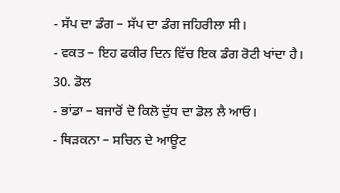- ਸੱਪ ਦਾ ਡੰਗ – ਸੱਪ ਦਾ ਡੰਗ ਜਹਿਰੀਲਾ ਸੀ।
- ਵਕਤ – ਇਹ ਫਕੀਰ ਦਿਨ ਵਿੱਚ ਇਕ ਡੰਗ ਰੋਟੀ ਖਾਂਦਾ ਹੈ।
30. ਡੋਲ
- ਭਾਂਡਾ – ਬਜਾਰੋਂ ਦੋ ਕਿਲੋ ਦੁੱਧ ਦਾ ਡੋਲ ਲੈ ਆਓ।
- ਥਿੜਕਨਾ – ਸਚਿਨ ਦੇ ਆਊਟ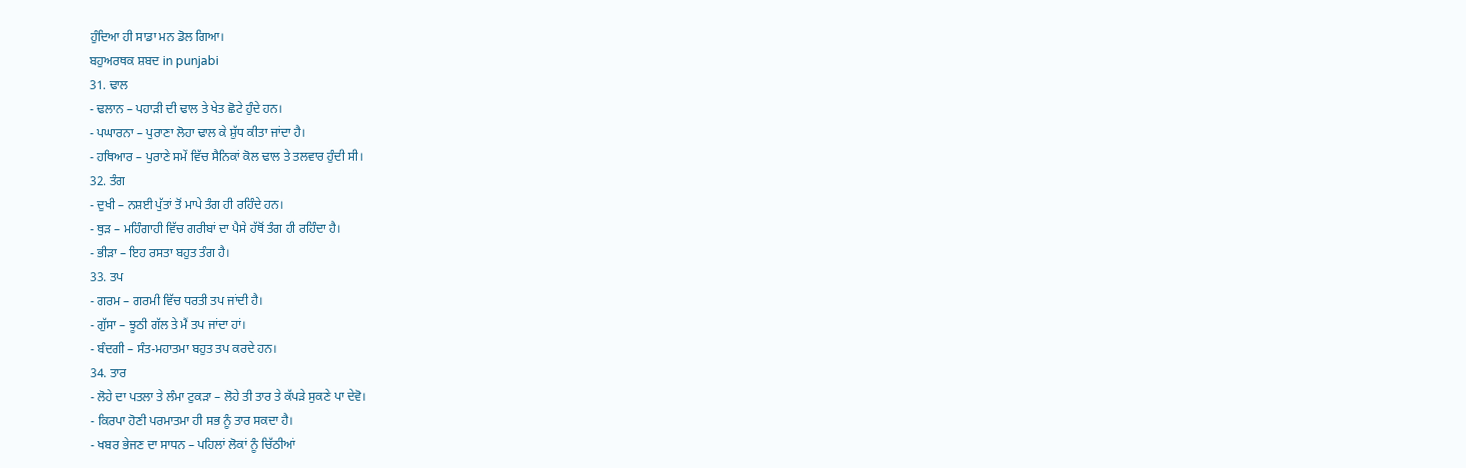ਹੁੰਦਿਆ ਹੀ ਸਾਡਾ ਮਨ ਡੋਲ ਗਿਆ।
ਬਹੁਅਰਥਕ ਸ਼ਬਦ in punjabi
31. ਢਾਲ
- ਢਲਾਨ – ਪਹਾੜੀ ਦੀ ਢਾਲ ਤੇ ਖੇਤ ਛੋਟੇ ਹੁੰਦੇ ਹਨ।
- ਪਘਾਰਨਾ – ਪੁਰਾਣਾ ਲੋਹਾ ਢਾਲ ਕੇ ਸ਼ੁੱਧ ਕੀਤਾ ਜਾਂਦਾ ਹੈ।
- ਹਥਿਆਰ – ਪੁਰਾਣੇ ਸਮੇਂ ਵਿੱਚ ਸੈਨਿਕਾਂ ਕੋਲ ਢਾਲ ਤੇ ਤਲਵਾਰ ਹੁੰਦੀ ਸੀ।
32. ਤੰਗ
- ਦੁਖੀ – ਨਸ਼ਈ ਪੁੱਤਾਂ ਤੋਂ ਮਾਪੇ ਤੰਗ ਹੀ ਰਹਿੰਦੇ ਹਨ।
- ਥੁੜ – ਮਹਿੰਗਾਹੀ ਵਿੱਚ ਗਰੀਬਾਂ ਦਾ ਪੈਸੇ ਹੱਥੋਂ ਤੰਗ ਹੀ ਰਹਿੰਦਾ ਹੈ।
- ਭੀੜਾ – ਇਹ ਰਸਤਾ ਬਹੁਤ ਤੰਗ ਹੈ।
33. ਤਪ
- ਗਰਮ – ਗਰਮੀ ਵਿੱਚ ਧਰਤੀ ਤਪ ਜਾਂਦੀ ਹੈ।
- ਗੁੱਸਾ – ਝੂਠੀ ਗੱਲ ਤੇ ਮੈਂ ਤਪ ਜਾਂਦਾ ਹਾਂ।
- ਬੰਦਗੀ – ਸੰਤ-ਮਹਾਤਮਾ ਬਹੁਤ ਤਪ ਕਰਦੇ ਹਨ।
34. ਤਾਰ
- ਲੋਹੇ ਦਾ ਪਤਲਾ ਤੇ ਲੰਮਾ ਟੁਕੜਾ – ਲੋਹੇ ਤੀ ਤਾਰ ਤੇ ਕੱਪੜੇ ਸੁਕਣੇ ਪਾ ਦੇਵੋ।
- ਕਿਰਪਾ ਹੋਣੀ ਪਰਮਾਤਮਾ ਹੀ ਸਭ ਨੂੰ ਤਾਰ ਸਕਦਾ ਹੈ।
- ਖਬਰ ਭੇਜਣ ਦਾ ਸਾਧਨ – ਪਹਿਲਾਂ ਲੋਕਾਂ ਨੂੰ ਚਿੱਠੀਆਂ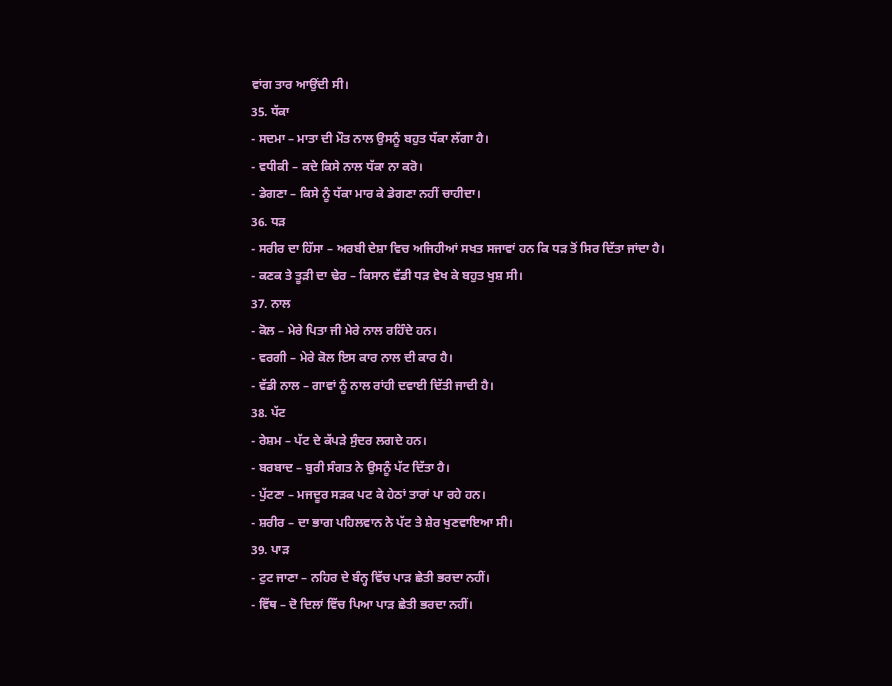ਵਾਂਗ ਤਾਰ ਆਉਂਦੀ ਸੀ।
35. ਧੱਕਾ
- ਸਦਮਾ – ਮਾਤਾ ਦੀ ਮੌਤ ਨਾਲ ਉਸਨੂੰ ਬਹੁਤ ਧੱਕਾ ਲੱਗਾ ਹੈ।
- ਵਧੀਕੀ – ਕਦੇ ਕਿਸੇ ਨਾਲ ਧੱਕਾ ਨਾ ਕਰੋ।
- ਡੇਗਣਾ – ਕਿਸੇ ਨੂੰ ਧੱਕਾ ਮਾਰ ਕੇ ਡੇਗਣਾ ਨਹੀਂ ਚਾਹੀਦਾ।
36. ਧੜ
- ਸਰੀਰ ਦਾ ਹਿੱਸਾ – ਅਰਬੀ ਦੇਸ਼ਾ ਵਿਚ ਅਜਿਹੀਆਂ ਸਖਤ ਸਜਾਵਾਂ ਹਨ ਕਿ ਧੜ ਤੋਂ ਸਿਰ ਦਿੱਤਾ ਜਾਂਦਾ ਹੈ।
- ਕਣਕ ਤੇ ਤੂੜੀ ਦਾ ਢੇਰ – ਕਿਸਾਨ ਵੱਡੀ ਧੜ ਵੇਖ ਕੇ ਬਹੁਤ ਖੁਸ਼ ਸੀ।
37. ਨਾਲ
- ਕੋਲ – ਮੇਰੇ ਪਿਤਾ ਜੀ ਮੇਰੇ ਨਾਲ ਰਹਿੰਦੇ ਹਨ।
- ਵਰਗੀ – ਮੇਰੇ ਕੋਲ ਇਸ ਕਾਰ ਨਾਲ ਦੀ ਕਾਰ ਹੈ।
- ਵੱਡੀ ਨਾਲ – ਗਾਵਾਂ ਨੂੰ ਨਾਲ ਰਾਂਹੀ ਦਵਾਈ ਦਿੱਤੀ ਜਾਦੀ ਹੈ।
38. ਪੱਟ
- ਰੇਸ਼ਮ – ਪੱਟ ਦੇ ਕੱਪੜੇ ਸੁੰਦਰ ਲਗਦੇ ਹਨ।
- ਬਰਬਾਦ – ਬੁਰੀ ਸੰਗਤ ਨੇ ਉਸਨੂੰ ਪੱਟ ਦਿੱਤਾ ਹੈ।
- ਪੁੱਟਣਾ – ਮਜਦੂਰ ਸੜਕ ਪਟ ਕੇ ਹੇਠਾਂ ਤਾਰਾਂ ਪਾ ਰਹੇ ਹਨ।
- ਸ਼ਰੀਰ – ਦਾ ਭਾਗ ਪਹਿਲਵਾਨ ਨੇ ਪੱਟ ਤੇ ਸ਼ੇਰ ਖੁਣਵਾਇਆ ਸੀ।
39. ਪਾੜ
- ਟੁਟ ਜਾਣਾ – ਨਹਿਰ ਦੇ ਬੰਨ੍ਹ ਵਿੱਚ ਪਾੜ ਛੇਤੀ ਭਰਦਾ ਨਹੀਂ।
- ਵਿੱਥ – ਦੋ ਦਿਲਾਂ ਵਿੱਚ ਪਿਆ ਪਾੜ ਛੇਤੀ ਭਰਦਾ ਨਹੀਂ।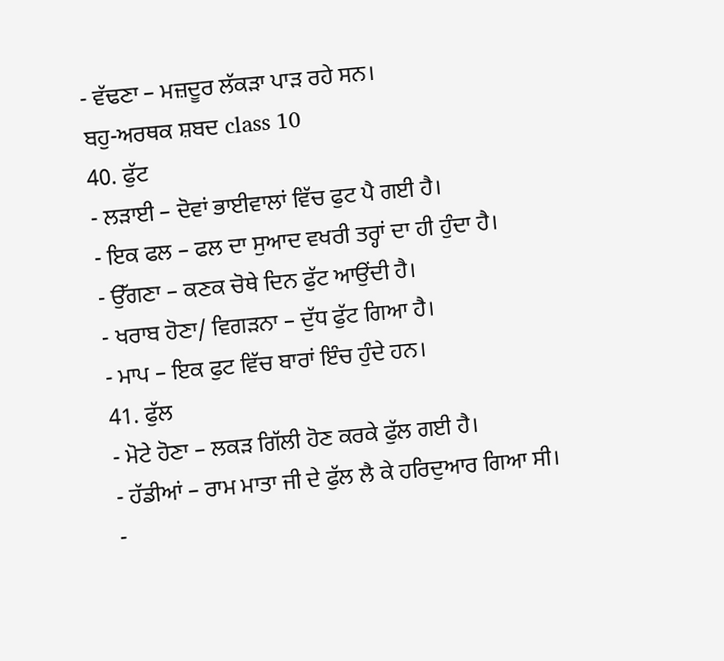- ਵੱਢਣਾ – ਮਜ਼ਦੂਰ ਲੱਕੜਾ ਪਾੜ ਰਹੇ ਸਨ।
ਬਹੁ-ਅਰਥਕ ਸ਼ਬਦ class 10
40. ਫੁੱਟ
- ਲੜਾਈ – ਦੋਵਾਂ ਭਾਈਵਾਲਾਂ ਵਿੱਚ ਫੁਟ ਪੈ ਗਈ ਹੈ।
- ਇਕ ਫਲ – ਫਲ ਦਾ ਸੁਆਦ ਵਖਰੀ ਤਰ੍ਹਾਂ ਦਾ ਹੀ ਹੁੰਦਾ ਹੈ।
- ਉੱਗਣਾ – ਕਣਕ ਚੋਥੇ ਦਿਨ ਫੁੱਟ ਆਉਂਦੀ ਹੈ।
- ਖਰਾਬ ਹੋਣਾ/ ਵਿਗੜਨਾ – ਦੁੱਧ ਫੁੱਟ ਗਿਆ ਹੈ।
- ਮਾਪ – ਇਕ ਫੁਟ ਵਿੱਚ ਬਾਰਾਂ ਇੰਚ ਹੁੰਦੇ ਹਨ।
41. ਫੁੱਲ
- ਮੋਟੇ ਹੋਣਾ – ਲਕੜ ਗਿੱਲੀ ਹੋਣ ਕਰਕੇ ਫੁੱਲ ਗਈ ਹੈ।
- ਹੱਡੀਆਂ – ਰਾਮ ਮਾਤਾ ਜੀ ਦੇ ਫੁੱਲ ਲੈ ਕੇ ਹਰਿਦੁਆਰ ਗਿਆ ਸੀ।
-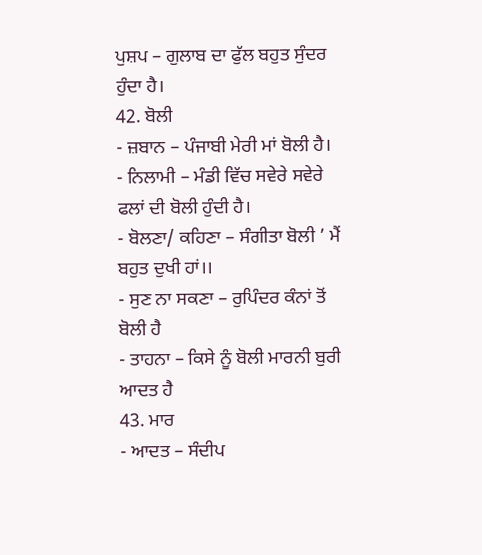ਪੁਸ਼ਪ – ਗੁਲਾਬ ਦਾ ਫੁੱਲ ਬਹੁਤ ਸੁੰਦਰ ਹੁੰਦਾ ਹੈ।
42. ਬੋਲੀ
- ਜ਼ਬਾਨ – ਪੰਜਾਬੀ ਮੇਰੀ ਮਾਂ ਬੋਲੀ ਹੈ।
- ਨਿਲਾਮੀ – ਮੰਡੀ ਵਿੱਚ ਸਵੇਰੇ ਸਵੇਰੇ ਫਲਾਂ ਦੀ ਬੋਲੀ ਹੁੰਦੀ ਹੈ।
- ਬੋਲਣਾ/ ਕਹਿਣਾ – ਸੰਗੀਤਾ ਬੋਲੀ ’ ਮੈਂ ਬਹੁਤ ਦੁਖੀ ਹਾਂ।।
- ਸੁਣ ਨਾ ਸਕਣਾ – ਰੁਪਿੰਦਰ ਕੰਨਾਂ ਤੋਂ ਬੋਲੀ ਹੈ
- ਤਾਹਨਾ – ਕਿਸੇ ਨੂੰ ਬੋਲੀ ਮਾਰਨੀ ਬੁਰੀ ਆਦਤ ਹੈ
43. ਮਾਰ
- ਆਦਤ – ਸੰਦੀਪ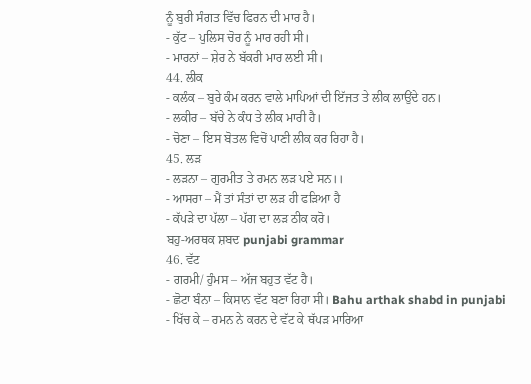ਨੂੰ ਬੁਰੀ ਸੰਗਤ ਵਿੱਚ ਫਿਰਨ ਦੀ ਮਾਰ ਹੈ।
- ਕੁੱਟ – ਪੁਲਿਸ ਚੋਰ ਨੂੰ ਮਾਰ ਰਹੀ ਸੀ।
- ਮਾਰਨਾਂ – ਸ਼ੇਰ ਨੇ ਬੱਕਰੀ ਮਾਰ ਲਈ ਸੀ।
44. ਲੀਕ
- ਕਲੰਕ – ਬੁਰੇ ਕੰਮ ਕਰਨ ਵਾਲੇ ਮਾਪਿਆਂ ਦੀ ਇੱਜਤ ਤੇ ਲੀਕ ਲਾਉਂਦੇ ਹਨ।
- ਲਕੀਰ – ਬੱਚੇ ਨੇ ਕੰਧ ਤੇ ਲੀਕ ਮਾਰੀ ਹੈ।
- ਚੋਣਾ – ਇਸ ਬੋਤਲ ਵਿਚੋਂ ਪਾਣੀ ਲੀਕ ਕਰ ਰਿਹਾ ਹੈ।
45. ਲੜ
- ਲੜਨਾ – ਗੁਰਮੀਤ ਤੇ ਰਮਨ ਲੜ ਪਏ ਸਨ।।
- ਆਸਰਾ – ਮੈਂ ਤਾਂ ਸੰਤਾਂ ਦਾ ਲੜ ਹੀ ਫੜਿਆ ਹੈ
- ਕੱਪੜੇ ਦਾ ਪੱਲਾ – ਪੱਗ ਦਾ ਲੜ ਠੀਕ ਕਰੋ।
ਬਹੁ-ਅਰਥਕ ਸ਼ਬਦ punjabi grammar
46. ਵੱਟ
- ਗਰਮੀ/ ਹੁੰਮਸ – ਅੱਜ ਬਹੁਤ ਵੱਟ ਹੈ।
- ਛੋਟਾ ਬੰਨਾ – ਕਿਸਾਨ ਵੱਟ ਬਣਾ ਰਿਹਾ ਸੀ। Bahu arthak shabd in punjabi
- ਖਿੱਚ ਕੇ – ਰਮਨ ਨੇ ਕਰਨ ਦੇ ਵੱਟ ਕੇ ਥੱਪੜ ਮਾਰਿਆ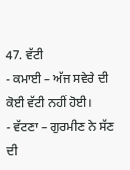47. ਵੱਟੀ
- ਕਮਾਈ – ਅੱਜ ਸਵੇਰੇ ਦੀ ਕੋਈ ਵੱਟੀ ਨਹੀਂ ਹੋਈ।
- ਵੱਟਣਾ – ਗੁਰਮੀਣ ਨੇ ਸੱਣ ਦੀ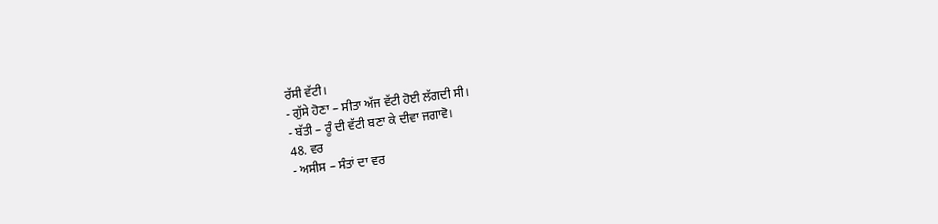ਰੱਸੀ ਵੱਟੀ।
- ਗੁੱਸੇ ਹੋਣਾ – ਸੀਤਾ ਅੱਜ ਵੱਟੀ ਹੋਈ ਲੱਗਦੀ ਸੀ।
- ਬੱਤੀ – ਰੂੰ ਦੀ ਵੱਟੀ ਬਣਾ ਕੇ ਦੀਵਾ ਜਗਾਵੋ।
48. ਵਰ
- ਅਸੀਸ – ਸੰਤਾਂ ਦਾ ਵਰ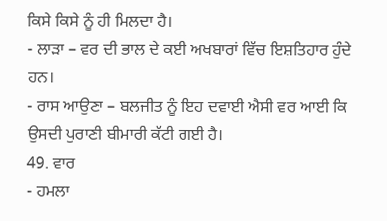ਕਿਸੇ ਕਿਸੇ ਨੂੰ ਹੀ ਮਿਲਦਾ ਹੈ।
- ਲਾੜਾ – ਵਰ ਦੀ ਭਾਲ ਦੇ ਕਈ ਅਖਬਾਰਾਂ ਵਿੱਚ ਇਸ਼ਤਿਹਾਰ ਹੁੰਦੇ ਹਨ।
- ਰਾਸ ਆਉਣਾ – ਬਲਜੀਤ ਨੂੰ ਇਹ ਦਵਾਈ ਐਸੀ ਵਰ ਆਈ ਕਿ ਉਸਦੀ ਪੁਰਾਣੀ ਬੀਮਾਰੀ ਕੱਟੀ ਗਈ ਹੈ।
49. ਵਾਰ
- ਹਮਲਾ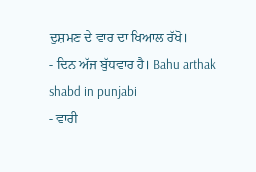ਦੁਸ਼ਮਣ ਦੇ ਵਾਰ ਦਾ ਖਿਆਲ ਰੱਖੋ।
- ਦਿਨ ਅੱਜ ਬੁੱਧਵਾਰ ਹੈ। Bahu arthak shabd in punjabi
- ਵਾਰੀ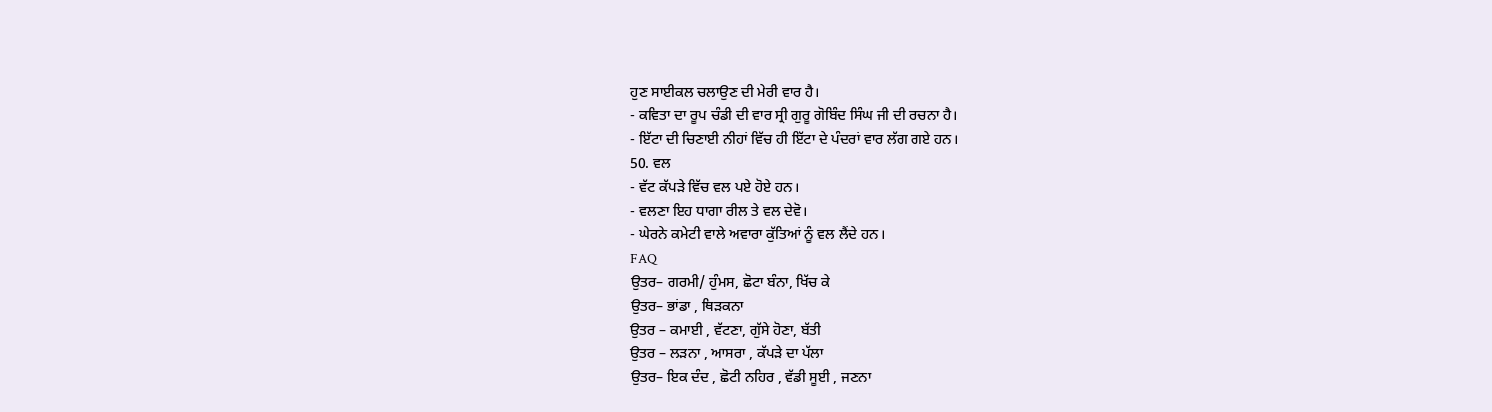ਹੁਣ ਸਾਈਕਲ ਚਲਾਉਣ ਦੀ ਮੇਰੀ ਵਾਰ ਹੈ।
- ਕਵਿਤਾ ਦਾ ਰੂਪ ਚੰਡੀ ਦੀ ਵਾਰ ਸ੍ਰੀ ਗੁਰੂ ਗੋਬਿੰਦ ਸਿੰਘ ਜੀ ਦੀ ਰਚਨਾ ਹੈ।
- ਇੱਟਾ ਦੀ ਚਿਣਾਈ ਨੀਹਾਂ ਵਿੱਚ ਹੀ ਇੱਟਾ ਦੇ ਪੰਦਰਾਂ ਵਾਰ ਲੱਗ ਗਏ ਹਨ।
50. ਵਲ
- ਵੱਟ ਕੱਪੜੇ ਵਿੱਚ ਵਲ ਪਏ ਹੋਏ ਹਨ।
- ਵਲਣਾ ਇਹ ਧਾਗਾ ਰੀਲ ਤੇ ਵਲ ਦੇਵੋ।
- ਘੇਰਨੇ ਕਮੇਟੀ ਵਾਲੇ ਅਵਾਰਾ ਕੁੱਤਿਆਂ ਨੂੰ ਵਲ ਲੈਂਦੇ ਹਨ।
FAQ
ਉਤਰ– ਗਰਮੀ/ ਹੁੰਮਸ, ਛੋਟਾ ਬੰਨਾ, ਖਿੱਚ ਕੇ
ਉਤਰ– ਭਾਂਡਾ , ਥਿੜਕਨਾ
ਉਤਰ – ਕਮਾਈ , ਵੱਟਣਾ, ਗੁੱਸੇ ਹੋਣਾ, ਬੱਤੀ
ਉਤਰ – ਲੜਨਾ , ਆਸਰਾ , ਕੱਪੜੇ ਦਾ ਪੱਲਾ
ਉਤਰ– ਇਕ ਦੰਦ , ਛੋਟੀ ਨਹਿਰ , ਵੱਡੀ ਸੂਈ , ਜਣਨਾ